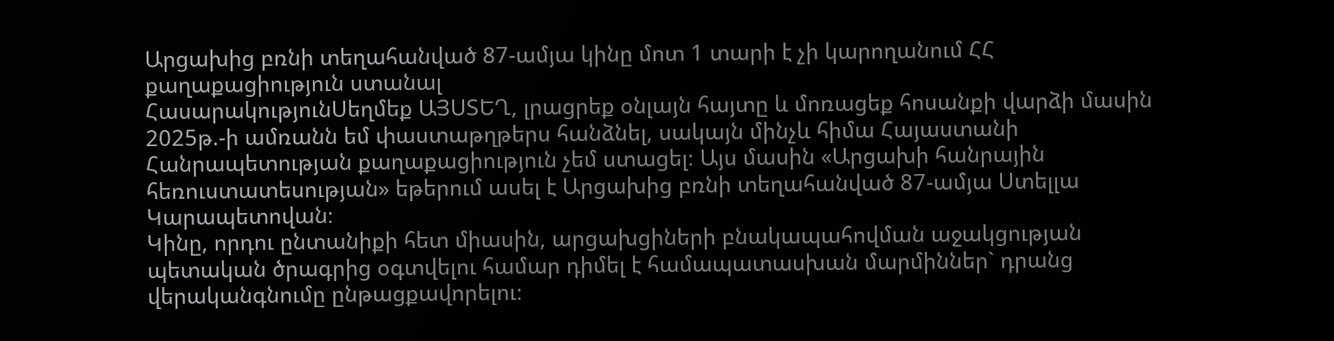Արցախից բռնի տեղահանված 87-ամյա կինը մոտ 1 տարի է չի կարողանում ՀՀ քաղաքացիություն ստանալ
ՀասարակությունՍեղմեք ԱՅՍՏԵՂ, լրացրեք օնլայն հայտը և մոռացեք հոսանքի վարձի մասին
2025թ.-ի ամռանն եմ փաստաթղթերս հանձնել, սակայն մինչև հիմա Հայաստանի Հանրապետության քաղաքացիություն չեմ ստացել։ Այս մասին «Արցախի հանրային հեռուստատեսության» եթերում ասել է Արցախից բռնի տեղահանված 87-ամյա Ստելլա Կարապետովան։
Կինը, որդու ընտանիքի հետ միասին, արցախցիների բնակապահովման աջակցության պետական ծրագրից օգտվելու համար դիմել է համապատասխան մարմիններ` դրանց վերականգնումը ընթացքավորելու։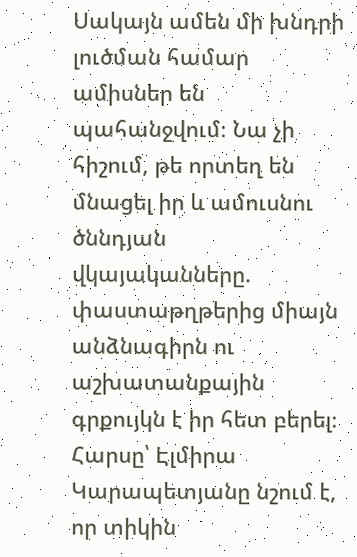Սակայն ամեն մի խնդրի լուծման համար ամիսներ են պահանջվում։ Նա չի հիշում, թե որտեղ են մնացել իր և ամուսնու ծննդյան վկայականները. փաստաթղթերից միայն անձնագիրն ու աշխատանքային գրքույկն է իր հետ բերել։
Հարսը՝ Էլմիրա Կարապետյանը նշում է, որ տիկին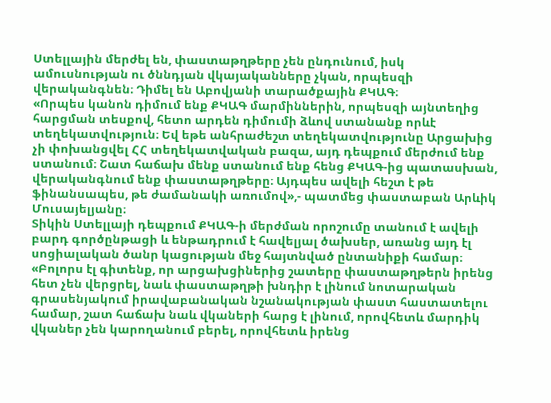Ստելլային մերժել են, փաստաթղթերը չեն ընդունում, իսկ ամուսնության ու ծննդյան վկայականները չկան, որպեսզի վերականգնեն։ Դիմել են Աբովյանի տարածքային ՔԿԱԳ։
«Որպես կանոն դիմում ենք ՔԿԱԳ մարմիններին, որպեսզի այնտեղից հարցման տեսքով, հետո արդեն դիմումի ձևով ստանանք որևէ տեղեկատվություն։ Եվ եթե անհրաժեշտ տեղեկատվությունը Արցախից չի փոխանցվել ՀՀ տեղեկատվական բազա, այդ դեպքում մերժում ենք ստանում։ Շատ հաճախ մենք ստանում ենք հենց ՔԿԱԳ-ից պատասխան, վերականգնում ենք փաստաթղթերը։ Այդպես ավելի հեշտ է թե ֆինանսապես, թե ժամանակի առումով»,- պատմեց փաստաբան Արևիկ Մուսայելյանը։
Տիկին Ստելլայի դեպքում ՔԿԱԳ-ի մերժման որոշումը տանում է ավելի բարդ գործընթացի և ենթադրում է հավելյալ ծախսեր, առանց այդ էլ սոցիալական ծանր կացության մեջ հայտնված ընտանիքի համար։
«Բոլորս էլ գիտենք, որ արցախցիներից շատերը փաստաթղթերն իրենց հետ չեն վերցրել, նաև փաստաթղթի խնդիր է լինում նոտարական գրասենյակում իրավաբանական նշանակության փաստ հաստատելու համար, շատ հաճախ նաև վկաների հարց է լինում, որովհետև մարդիկ վկաներ չեն կարողանում բերել, որովհետև իրենց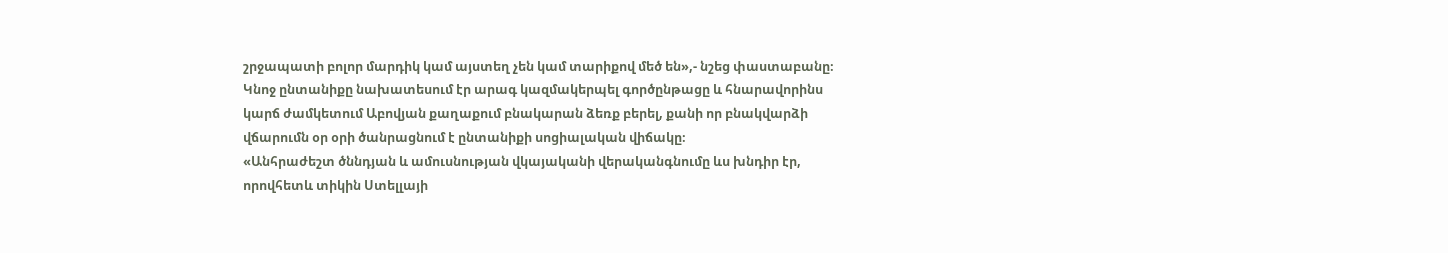շրջապատի բոլոր մարդիկ կամ այստեղ չեն կամ տարիքով մեծ են»,- նշեց փաստաբանը։
Կնոջ ընտանիքը նախատեսում էր արագ կազմակերպել գործընթացը և հնարավորինս կարճ ժամկետում Աբովյան քաղաքում բնակարան ձեռք բերել, քանի որ բնակվարձի վճարումն օր օրի ծանրացնում է ընտանիքի սոցիալական վիճակը։
«Անհրաժեշտ ծննդյան և ամուսնության վկայականի վերականգնումը ևս խնդիր էր, որովհետև տիկին Ստելլայի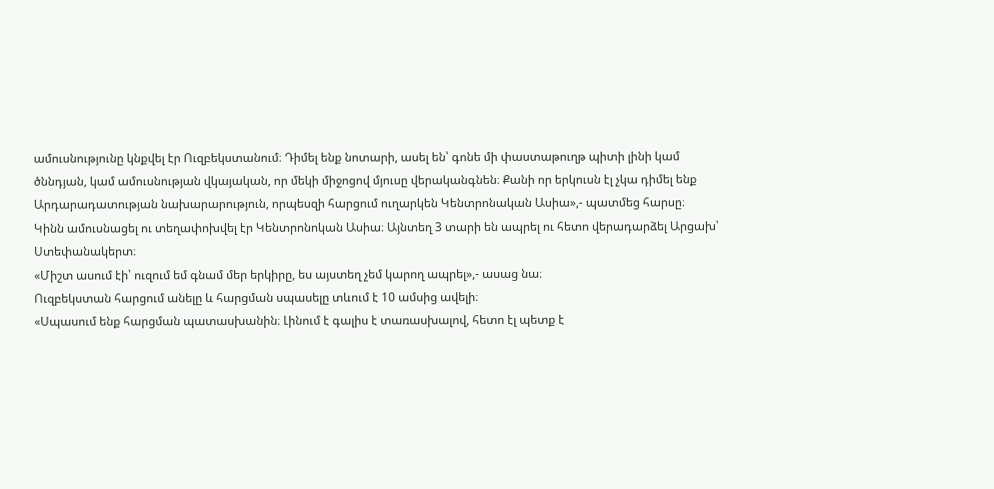ամուսնությունը կնքվել էր Ուզբեկստանում։ Դիմել ենք նոտարի, ասել են՝ գոնե մի փաստաթուղթ պիտի լինի կամ ծննդյան, կամ ամուսնության վկայական, որ մեկի միջոցով մյուսը վերականգնեն։ Քանի որ երկուսն էլ չկա դիմել ենք Արդարադատության նախարարություն, որպեսզի հարցում ուղարկեն Կենտրոնական Ասիա»,- պատմեց հարսը։
Կինն ամուսնացել ու տեղափոխվել էր Կենտրոնոկան Ասիա։ Այնտեղ 3 տարի են ապրել ու հետո վերադարձել Արցախ՝ Ստեփանակերտ։
«Միշտ ասում էի՝ ուզում եմ գնամ մեր երկիրը, ես այստեղ չեմ կարող ապրել»,- ասաց նա։
Ուզբեկստան հարցում անելը և հարցման սպասելը տևում է 10 ամսից ավելի։
«Սպասում ենք հարցման պատասխանին։ Լինում է գալիս է տառասխալով, հետո էլ պետք է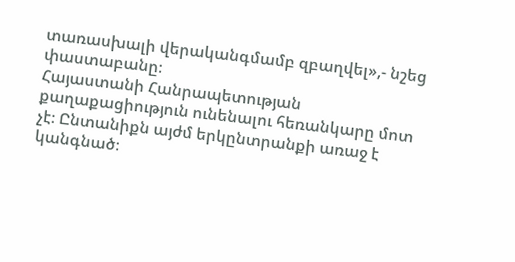տառասխալի վերականգմամբ զբաղվել»,- նշեց փաստաբանը։
Հայաստանի Հանրապետության քաղաքացիություն ունենալու հեռանկարը մոտ չէ։ Ընտանիքն այժմ երկընտրանքի առաջ է կանգնած։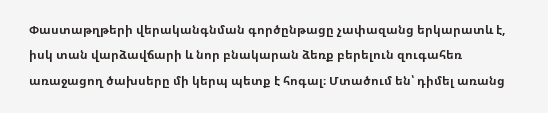Փաստաթղթերի վերականգնման գործընթացը չափազանց երկարատև է, իսկ տան վարձավճարի և նոր բնակարան ձեռք բերելուն զուգահեռ առաջացող ծախսերը մի կերպ պետք է հոգալ։ Մտածում են՝ դիմել առանց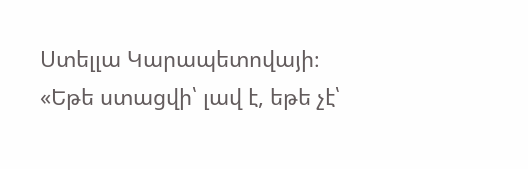Ստելլա Կարապետովայի։
«Եթե ստացվի՝ լավ է, եթե չէ՝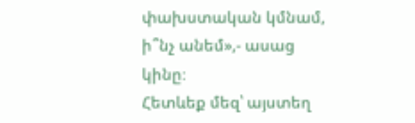փախստական կմնամ, ի՞նչ անեմ»,- ասաց կինը։
Հետևեք մեզ՝ այստեղ